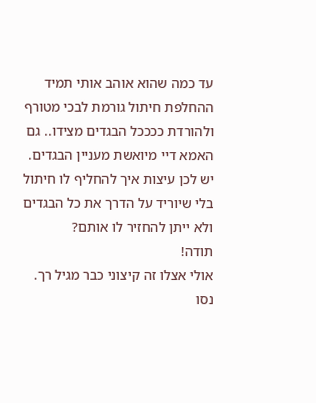עד כמה שהוא אוהב אותי תמיד ההחלפת חיתול גורמת לבכי מטורף ולהורדת ככככל הבגדים מצידו.. גם האמא דיי מיואשת מעניין הבגדים.
יש לכן עיצות איך להחליף לו חיתול בלי שיוריד על הדרך את כל הבגדים ולא ייתן להחזיר לו אותם?
תודה!
אולי אצלו זה קיצוני כבר מגיל רך.
נסו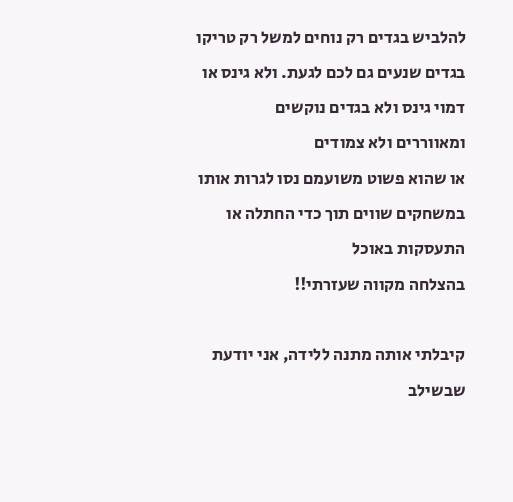להלביש בגדים רק נוחים למשל רק טריקו בגדים שנעים גם לכם לגעת. ולא גינס או דמוי גינס ולא בגדים נוקשים
ומאווררים ולא צמודים
או שהוא פשוט משועמם נסו לגרות אותו במשחקים שווים תוך כדי החתלה או התעסקות באוכל
בהצלחה מקווה שעזרתי!!

קיבלתי אותה מתנה ללידה, אני יודעת שבשילב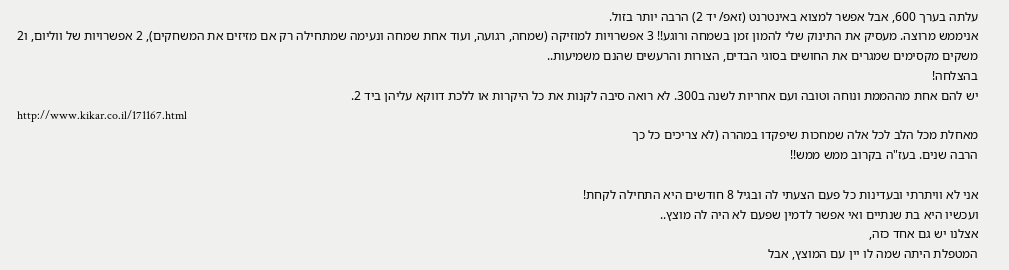עלתה בערך 600, אבל אפשר למצוא באינטרנט (זאפ/ יד 2) הרבה יותר בזול.
אניממש מרוצה. מעסיק את התינוק שלי להמון זמן בשמחה ורוגע!! 3 אפשרויות למוזיקה (שמחה, רגועה, ועוד אחת שמחה ונעימה שמתחילה רק אם מזיזים את המשחקים), 2 אפשרויות של ווליום, ו2 משקים מקסימים שמגרים את החושים בסוגי הבדים, הצורות והרעשים שהנם משמיעות..
בהצלחה!
יש להם אחת מההממת ונוחה וטובה ועם אחריות לשנה ב300. לא רואה סיבה לקנות את כל היקרות או ללכת דווקא עליהן ביד 2.
http://www.kikar.co.il/171167.html
מאחלת מכל הלב לכל אלה שמחכות שיפקדו במהרה (לא צריכים כל כך
הרבה שנים. בעז"ה בקרוב ממש ממש!!

אני לא וויתרתי ובעדינות כל פעם הצעתי לה ובגיל 8 חודשים היא התחילה לקחת!
ועכשיו היא בת שנתיים ואי אפשר לדמין שפעם לא היה לה מוצץ..
אצלנו יש גם אחד כזה,
המטפלת היתה שמה לו יין עם המוצץ, אבל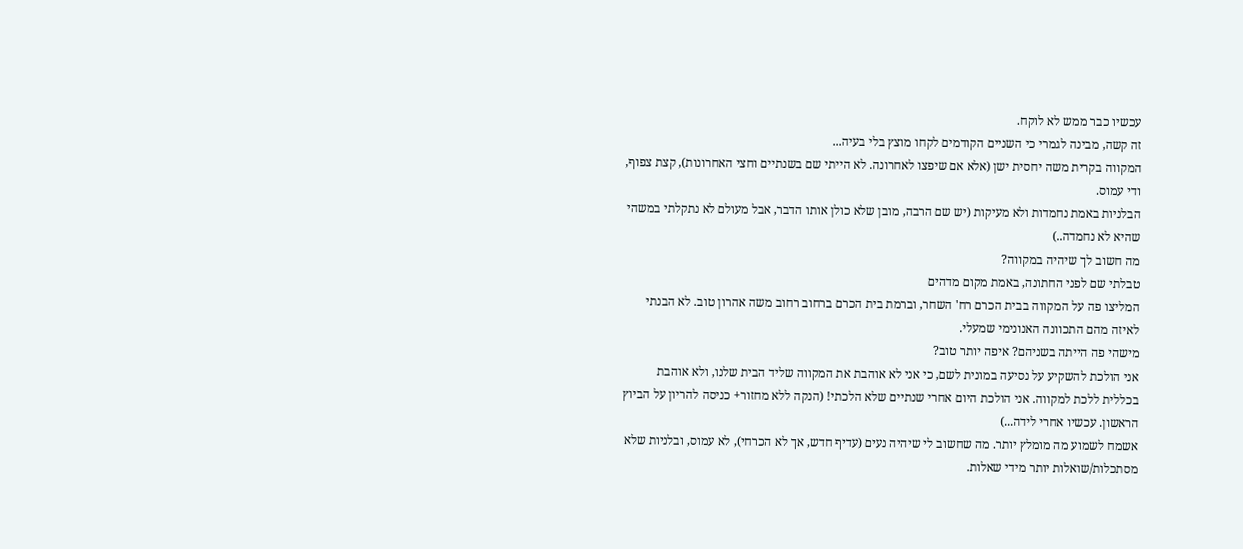עכשיו כבר ממש לא לוקח.
זה קשה, מבינה לגמרי כי השניים הקודמים לקחו מוצץ בלי בעיה...
המקווה בקרית משה יחסית ישן (אלא אם שיפצו לאחרונה. לא הייתי שם בשנתיים וחצי האחרונות), קצת צפוף, ודי עמוס.
הבלניות באמת נחמדות ולא מעיקות (יש שם הרבה, מובן שלא כולן אותו הדבר, אבל מעולם לא נתקלתי במשהי שהיא לא נחמדה..)
מה חשוב לך שיהיה במקווה?
טבלתי שם לפני החתונה, באמת מקום מדהים
המליצו פה על המקווה בבית הכרם רח' השחר, וברמת בית הכרם ברחוב רחוב משה אהרון טוב. לא הבנתי לאיזה מהם התכוונה האנונימי שמעלי.
מישהי פה הייתה בשניהם? איפה יותר טוב?
אני הולכת להשקיע על נסיעה במונית לשם, כי אני לא אוהבת את המקווה שליד הבית שלנו, ולא אוהבת בכללית ללכת למקווה. אני הולכת היום אחרי שנתיים שלא הלכתי! (הנקה ללא מחזור+ כניסה להריון על הביוץ הראשון. עכשיו אחרי לידה...)
אשמח לשמוע מה מומלץ יותר. מה שחשוב לי שיהיה נעים (עדיף חדש, אך לא הכרחי), לא עמוס, ובלניות שלא מסתכלות/שואלות יותר מידי שאלות.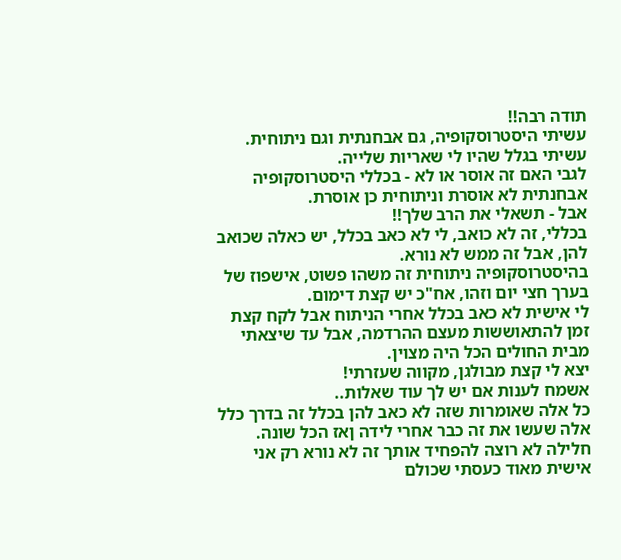תודה רבה!!
עשיתי היסטרוסקופיה, גם אבחנתית וגם ניתוחית.
עשיתי בגלל שהיו לי שאריות שלייה.
לגבי האם זה אוסר או לא - בכללי היסטרוסקופיה אבחנתית לא אוסרת וניתוחית כן אוסרת.
אבל - תשאלי את הרב שלך!!
בכללי, זה לא כואב, לי לא כאב בכלל, יש כאלה שכואב להן, אבל זה ממש לא נורא.
בהיסטרוסקופיה ניתוחית זה משהו פשוט, אישפוז של בערך חצי יום וזהו, אח"כ יש קצת דימום.
לי אישית לא כאב בכלל אחרי הניתוח אבל לקח קצת זמן להתאוששות מעצם ההרדמה, אבל עד שיצאתי מבית החולים הכל היה מצוין.
יצא לי קצת מבולגן, מקווה שעזרתי!
אשמח לענות אם יש לך עוד שאלות..
כל אלה שאומרות שזה לא כאב להן בכלל זה בדרך כלל אלה שעשו את זה כבר אחרי לידה ןאז הכל שונה. חלילה לא רוצה להפחיד אותך זה לא נורא רק אני אישית מאוד כעסתי שכולם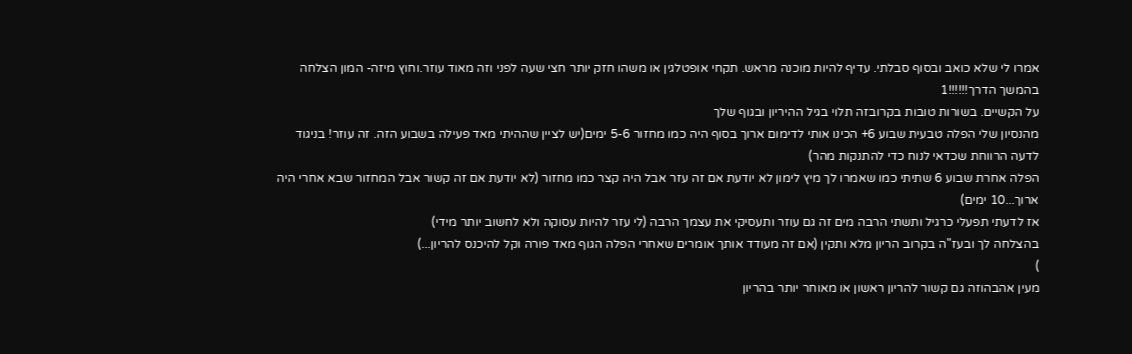אמרו לי שלא כואב ובסוף סבלתי. עדיף להיות מוכנה מראש. תקחי אופטלגין או משהו חזק יותר חצי שעה לפני וזה מאוד עוזר.וחוץ מיזה- המון הצלחה בהמשך הדרך!!!!!!1
על הקשיים. בשורות טובות בקרובזה תלוי בגיל ההיריון ובגוף שלך
מהנסיון שלי הפלה טבעית שבוע 6+ הכינו אותי לדימום ארוך בסוף היה כמו מחזור 5-6 ימים(יש לציין שההיתי מאד פעילה בשבוע הזה. זה עוזר! בניגוד לדעה הרווחת שכדאי לנוח כדי להתנקות מהר)
הפלה אחרת שבוע 6 שתיתי כמו שאמרו לך מיץ לימון לא יודעת אם זה עזר אבל היה קצר כמו מחזור (לא יודעת אם זה קשור אבל המחזור שבא אחרי היה ארוך...10 ימים)
אז לדעתי תפעלי כרגיל ותשתי הרבה מים זה גם עוזר ותעסיקי את עצמך הרבה (לי עזר להיות עסוקה ולא לחשוב יותר מידי)
בהצלחה לך ובעז"ה בקרוב הריון מלא ותקין (אם זה מעודד אותך אומרים שאחרי הפלה הגוף מאד פורה וקל להיכנס להריון...)
)
מעין אהבהוזה גם קשור להריון ראשון או מאוחר יותר בהריון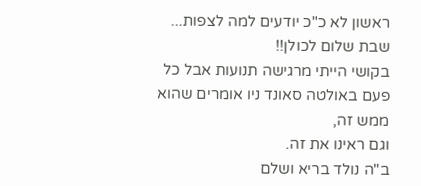ראשון לא כ"כ יודעים למה לצפות...
שבת שלום לכולן!!
בקושי הייתי מרגישה תנועות אבל כל פעם באולטה סאונד ניו אומרים שהוא ממש זה,
וגם ראינו את זה.
ב"ה נולד בריא ושלם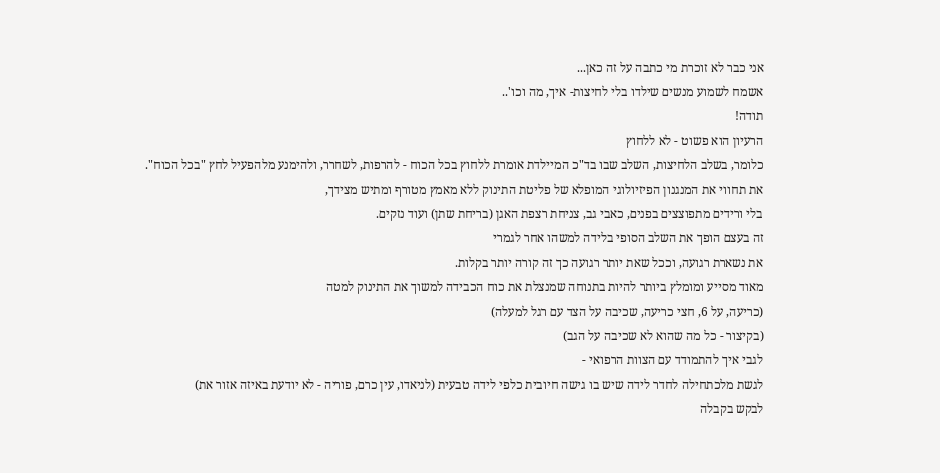אני כבר לא זוכרת מי כתבה על זה כאן...
אשמח לשמוע מנשים שילדו בלי לחיצות- איך, מה וכו'..
תודה!
הרעיון הוא פשוט - לא ללחוץ
כלומר, בשלב הלחיצות, השלב שבו בד"כ המיילדת אומרת ללחוץ בכל הכוח - להרפות, לשחרר, ולהימנע מלהפעיל לחץ "בכל הכוח".
את תחווי את המנגנון הפיזיולוגי המופלא של פליטת התינוק ללא מאמץ מטורף ומתיש מצידך,
בלי ורידים מתפוצצים בפנים, כאבי גב, צניחת רצפת האגן (בריחת שתן) ועוד נזקים.
זה בעצם הופך את השלב הסופי בלידה למשהו אחר לגמרי
את נשארת רגועה, וככל שאת יותר רגועה כך זה קורה יותר בקלות.
מאוד מסייע ומומלץ ביותר להיות בתנוחה שמנצלת את כוח הכבידה למשוך את התינוק למטה
(כריעה, על 6, חצי כריעה, שכיבה על הצד עם רגל למעלה)
(בקיצור - כל מה שהוא לא שכיבה על הגב)
לגבי איך להתמודד עם הצוות הרפואי -
לגשת מלכתחילה לחדר לידה שיש בו גישה חיובית כלפי לידה טבעית (לניאדו, עין כרם, פוריה - לא יודעת באיזה אזור את)
לבקש בקבלה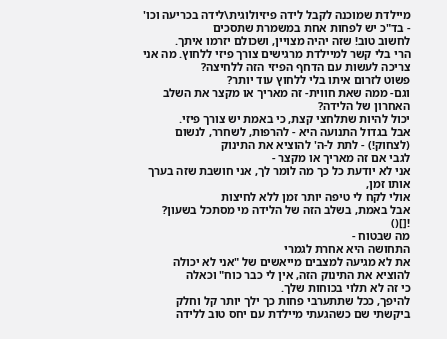מיילדת שמוכנה לקבל לידה פיזיולוגית\לידה בכריעה וכו' - בד"כ יש לפחות אחת במשמרת שתסכים
לחשוב טוב! שזה יהיה מצויין, ושכולם יזרמו איתך.
הרי בלי קשר למיילדת מרגישים צורך פיזי ללחוץ. מה אני צריכה לעשות עם הדחף הפיזי הזה ללחיצה?
פשוט לזרום איתו בלי ללחוץ עוד יותר?
וגם- ממה שאת חווית- זה מאריך או מקצר את השלב האחרון של הלידה?
יכול להיות שתלחצי קצת, כי באמת יש צורך פיזי.
אבל בגדול התנועה היא - להרפות, לשחרר, לנשום (לצחוק!) - לתת ל-ה' להוציא את התינוק
לגבי אם זה מאריך או מקצר -
אני לא יודעת כל כך מה לומר לך, אני חושבת שזה בערך אותו זמן,
אולי לקח לי טיפה יותר זמן ללא לחיצות
אבל באמת, בשלב הזה של הלידה מי מסתכל בשעון? ![]()
מה שבטוח -
התחושה היא אחרת לגמרי
את לא מגיעה למצבים מייאשים של "אני לא יכולה להוציא את התינוק הזה, אין לי כבר כוח" וכאלה
כי זה לא תלוי בכוחות שלך.
להיפך, ככל שתתערבי פחות כך ילך יותר קל וחלק
ביקשתי שם כשהגעתי מיילדת עם יחס טוב ללידה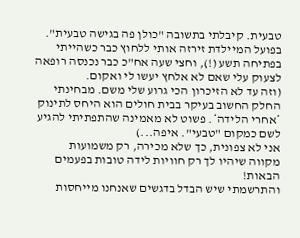טבעית. קיבלתי בתשובה "כולן פה בגישה טבעית". בפועל המיילדת זירזה אותי ללחוץ כבר כשהייתי בפתיחה תשע (!), וחצי שעה אח"כ כבר נכנסה רופאה לצעוק עלי שאם לא אלחץ יעשו לי ואקום.
(וזה עד לא הזיכרון הכי גרוע שלי משם. מבחינתי החלק החשוב בעיקר בבית חולים הוא היחס לתינוק *אחרי הלידה*. פשוט לא מאמינה שהתפתיתי להגיע לשם כמקום "טבעי". איפה...)
אני לא צפונית, כך שלא מכירה, רק משמועות
מקווה שיהיו לך רק חוויות לידה טובות בפעמים הבאות!
והתרשמתי שיש הבדל בדגשים שאנחנו מייחסות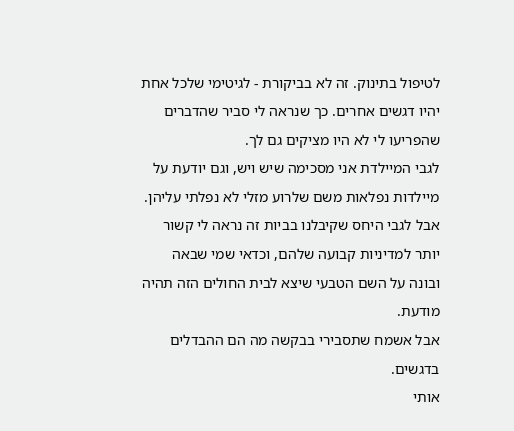לטיפול בתינוק. זה לא בביקורת - לגיטימי שלכל אחת יהיו דגשים אחרים. כך שנראה לי סביר שהדברים שהפריעו לי לא היו מציקים גם לך.
לגבי המיילדת אני מסכימה שיש ויש, וגם יודעת על מיילדות נפלאות משם שלרוע מזלי לא נפלתי עליהן. אבל לגבי היחס שקיבלנו בביות זה נראה לי קשור יותר למדיניות קבועה שלהם, וכדאי שמי שבאה ובונה על השם הטבעי שיצא לבית החולים הזה תהיה מודעת.
אבל אשמח שתסבירי בבקשה מה הם ההבדלים בדגשים.
אותי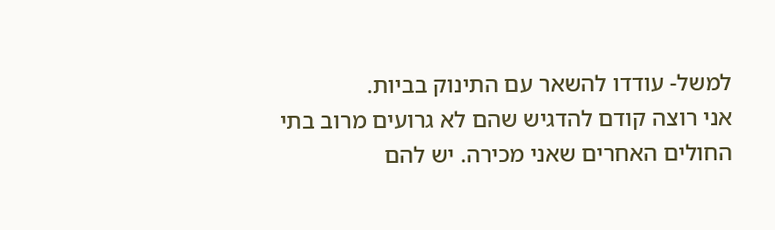למשל- עודדו להשאר עם התינוק בביות.
אני רוצה קודם להדגיש שהם לא גרועים מרוב בתי החולים האחרים שאני מכירה. יש להם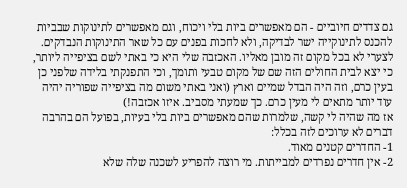גם צדדים חיוביים - הם מאפשרים ביות בלי ויכוח, וגם מאפשרים לתינוקות שבביות להכנס לתינוקייה ישר לבדיקה, ולא לחכות בפנים עם כל שאר התינוקות הנבדקים. לצערי לא בכל מקום זה מובן מאליו. האכזבה שלי היא כי באתי לשם בציפייה ליותר, כי יצא לבית החולים הזה שם של מקום טבעי ותומך, וכי התפנקתי בלידה שלפני כן בעין כרם, וזה היה הבדל שמיים וארץ (ואני באתי משום מה בציפייה שפוריה יהיה עוד יותר מתאים לי מעין כרם. כך שמעתי מסביב. איזו אכזבה!)
אז מה שהיה לי קשה, שלמרות שהם מאפשרים ביות בלי בעיות, בפועל הם בהרבה דברים לא ערוכים לזה בכלל:
1- החדרים קטנים מאוד.
2- אין חדרים נפרדים למבייתות. מי רוצה להפריע לשכנה שלה שלא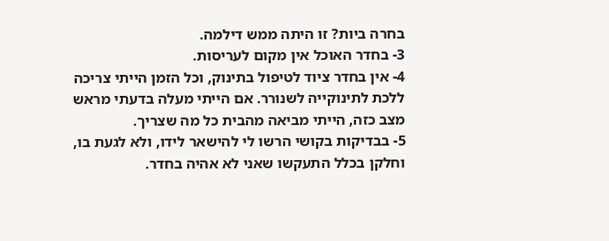בחרה ביות? זו היתה ממש דילמה.
3- בחדר האוכל אין מקום לעריסות.
4- אין בחדר ציוד לטיפול בתינוק, וכל הזמן הייתי צריכה ללכת לתינוקייה לשנורר. אם הייתי מעלה בדעתי מראש מצב כזה, הייתי מביאה מהבית כל מה שצריך.
5- בבדיקות בקושי הרשו לי להישאר לידו, ולא לגעת בו, וחלקן בכלל התעקשו שאני לא אהיה בחדר.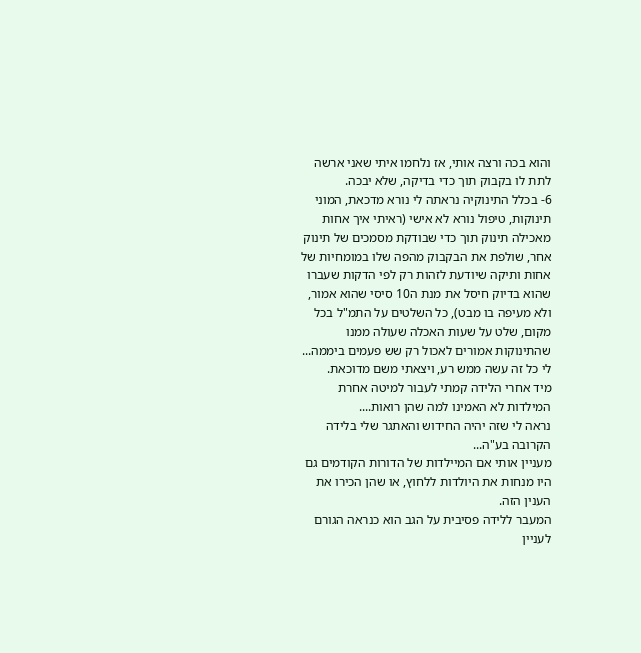והוא בכה ורצה אותי, אז נלחמו איתי שאני ארשה לתת לו בקבוק תוך כדי בדיקה, שלא יבכה.
6- בכלל התינוקיה נראתה לי נורא מדכאת, המוני תינוקות, טיפול נורא לא אישי (ראיתי איך אחות מאכילה תינוק תוך כדי שבודקת מסמכים של תינוק אחר, שולפת את הבקבוק מהפה שלו במומחיות של אחות ותיקה שיודעת לזהות רק לפי הדקות שעברו שהוא בדיוק חיסל את מנת ה10 סיסי שהוא אמור, ולא מעיפה בו מבט), כל השלטים על התמ"ל בכל מקום, שלט על שעות האכלה שעולה ממנו שהתינוקות אמורים לאכול רק שש פעמים ביממה... לי כל זה עשה ממש רע, ויצאתי משם מדוכאת.
מיד אחרי הלידה קמתי לעבור למיטה אחרת המילדות לא האמינו למה שהן רואות....
נראה לי שזה יהיה החידוש והאתגר שלי בלידה הקרובה בע"ה...
מעניין אותי אם המיילדות של הדורות הקודמים גם היו מנחות את היולדות ללחוץ, או שהן הכירו את הענין הזה.
המעבר ללידה פסיבית על הגב הוא כנראה הגורם לעניין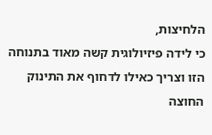הלחיצות,
כי לידה פיזיולוגית קשה מאוד בתנוחה הזו וצריך כאילו לדחוף את התינוק החוצה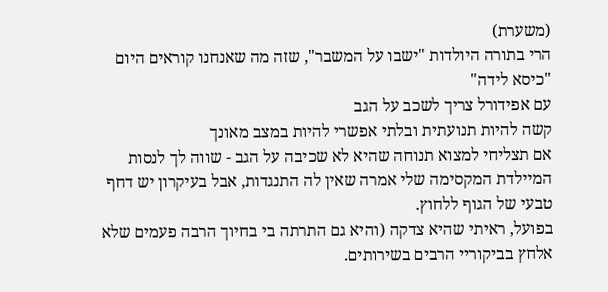(משערת)
הרי בתורה היולדות "ישבו על המשבר", שזה מה שאנחנו קוראים היום "כיסא לידה"
עם אפידורל צריך לשכב על הגב
קשה להיות תנועתית ובלתי אפשרי להיות במצב מאונך
אם תצליחי למצוא תנוחה שהיא לא שכיבה על הגב - שווה לך לנסות
המיילדת המקסימה שלי אמרה שאין לה התנגדות, אבל בעיקרון יש דחף טבעי של הגוף ללחוץ.
בפועל, ראיתי שהיא צדקה (והיא גם התרתה בי בחיוך הרבה פעמים שלא אלחץ בביקוריי הרבים בשירותים.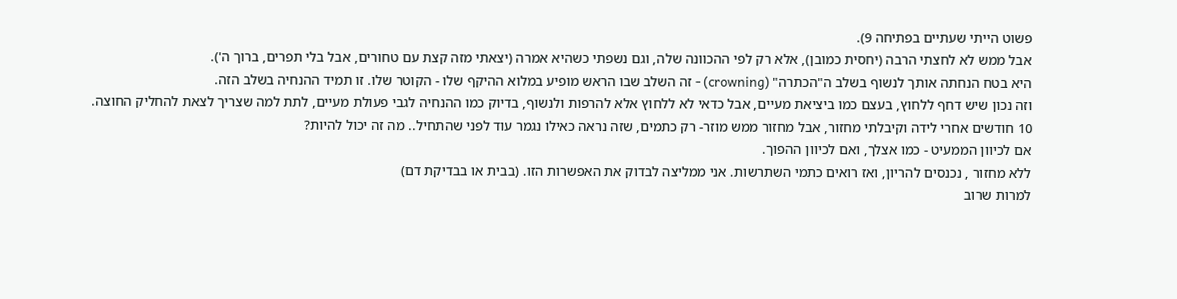פשוט הייתי שעתיים בפתיחה 9).
אבל ממש לא לחצתי הרבה (יחסית כמובן), אלא רק לפי ההכוונה שלה, וגם נשפתי כשהיא אמרה (יצאתי מזה קצת עם טחורים, אבל בלי תפרים, ברוך ה').
היא בטח הנחתה אותך לנשוף בשלב ה"הכתרה" (crowning) - זה השלב שבו הראש מופיע במלוא ההיקף שלו - הקוטר שלו. זו תמיד ההנחיה בשלב הזה.
וזה נכון שיש דחף ללחוץ, בעצם כמו ביציאת מעיים, אבל כדאי לא ללחוץ אלא להרפות ולנשוף, בדיוק כמו ההנחיה לגבי פעולת מעיים, לתת למה שצריך לצאת להחליק החוצה.
10 חודשים אחרי לידה וקיבלתי מחזור, אבל מחזור ממש מוזר- רק כתמים, שזה נראה כאילו נגמר עוד לפני שהתחיל.. מה זה יכול להיות?
אם לכיוון הממעיט - כמו אצלך, ואם לכיוון ההפוך.
ללא מחזור , נכנסים להריון, ואז רואים כתמי השתרשות. אני ממליצה לבדוק את האפשרות הזו. (בבית או בבדיקת דם)
למרות שרוב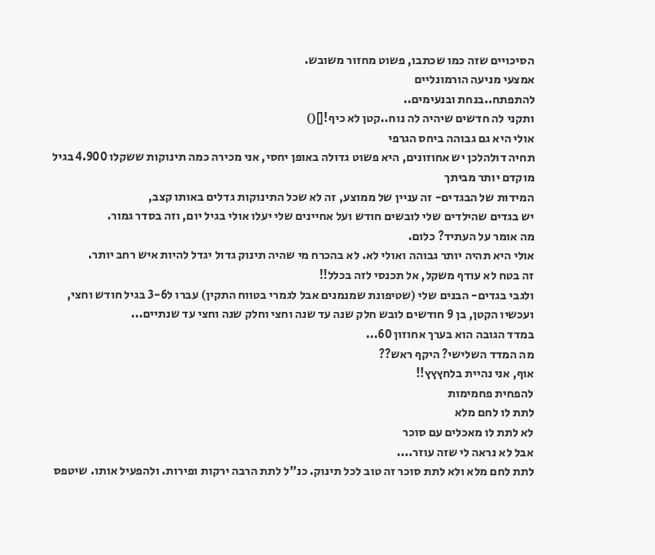הסיכויים שזה כמו שכתבו, פשוט מחזור משובש.
אמצעי מניעה הורמונליים
להתפתח..בנחת ובנעימים..
ותקני לה חדשים שיהיה לה נוח..קטן לא כיף![]()
אולי היא גם גבוהה ביחס הגרפי
תחיה דולהלכן יש אחוזונים, היא פשוט גדולה באופן יחסי, אני מכירה כמה תינוקות ששקלו 4.900 בגיל מוקדם יותר מביתך
המידות של הבגדים- זה עניין של ממוצע, זה לא שכל התינוקות גדלים באותו קצב,
יש בגדים שהילדים שלי לובשים חודש ועל אחיינים שלי יעלו אולי בגיל יום, וזה בסדר גמור.
מה אומר על העתיד? כלום.
אולי היא תהיה יותר גבוהה ואולי לא. לא בהכרח מי שהיה תינוק גדול יגדל להיות איש רחב יותר.
זה בטח לא עודף משקל, אל תכנסי לזה בכלל!!
ולגבי בגדים- הבנים שלי (שטיפונת שמנמנים אבל לגמרי בטווח התקין) עברו ל3-6 בגיל חודש וחצי, ועכשיו הקטן, בן 9 חודשים לובש חלק שנה עד שנה וחצי וחלק שנה וחצי עד שנתיים...
במדד הגובה הוא בערך אחוזון 60...
מה המדד השלישי? היקף ראש??
אוף, אני נהיית בלחץץץ!!
להפחית פחמימות
לתת לו לחם מלא
לא לתת לו מאכלים עם סוכר
אבל לא נראה לי שזה עוזר....
לתת לחם מלא ולא לתת סוכר זה טוב לכל תינוק. כנ"ל לתת הרבה ירקות ופירות. ולהפעיל אותו. שיטפס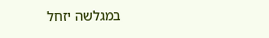במגלשה יזחל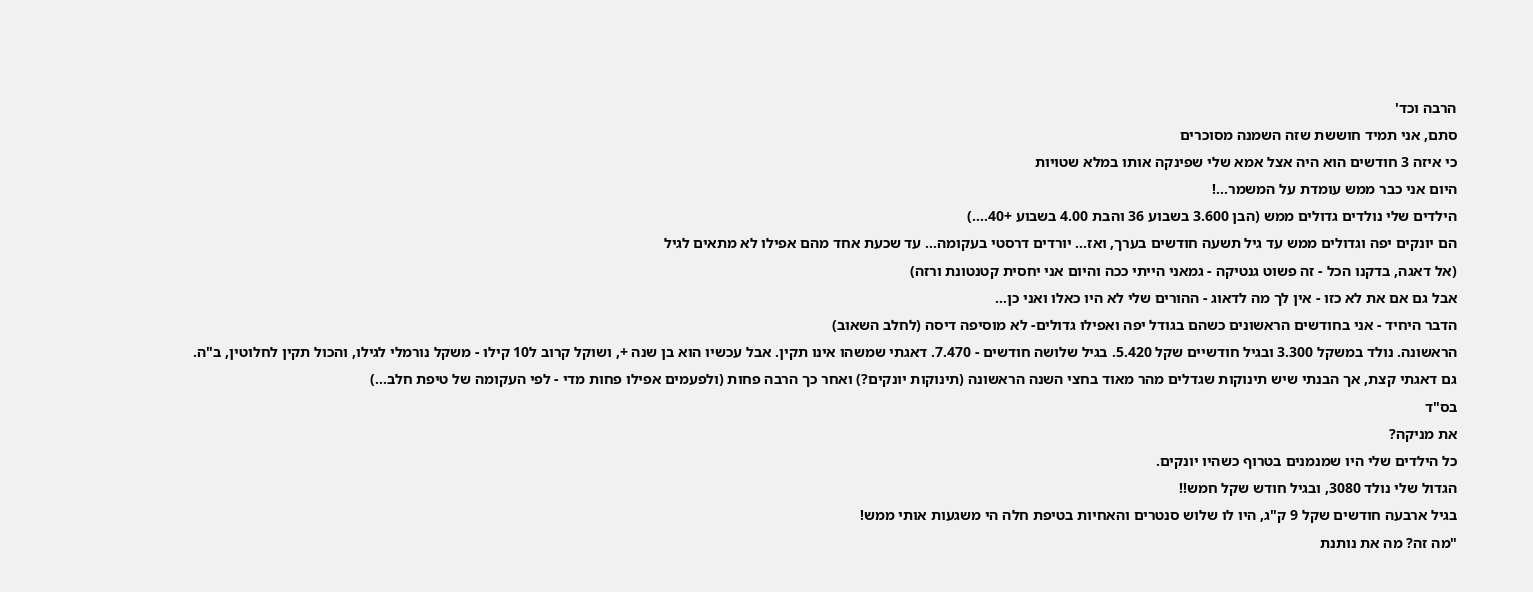הרבה וכד'
סתם, אני תמיד חוששת שזה השמנה מסוכרים
כי איזה 3 חודשים הוא היה אצל אמא שלי שפינקה אותו במלא שטויות
היום אני כבר ממש עומדת על המשמר...!
הילדים שלי נולדים גדולים ממש (הבן 3.600 בשבוע 36 והבת 4.00 בשבוע +40....)
הם יונקים יפה וגדולים ממש עד גיל תשעה חודשים בערך, ואז... יורדים דרסטי בעקומה... עד שכעת אחד מהם אפילו לא מתאים לגיל
(אל דאגה, בדקנו הכל - זה פשוט גנטיקה - גמאני הייתי ככה והיום אני יחסית קטנטונת ורזה)
אבל גם אם את לא כזו - אין לך מה לדאוג - ההורים שלי לא היו כאלו ואני כן...
הדבר היחיד - אני בחודשים הראשונים כשהם בגודל יפה ואפילו גדולים- לא מוסיפה דיסה (לחלב השאוב)
הראשונה. נולד במשקל 3.300 ובגיל חודשיים שקל 5.420. בגיל שלושה חודשים - 7.470. דאגתי שמשהו אינו תקין. אבל עכשיו הוא בן שנה +, ושוקל קרוב ל10 קילו - משקל נורמלי לגילו, והכול תקין לחלוטין, ב"ה.
גם דאגתי קצת, אך הבנתי שיש תינוקות שגדלים מהר מאוד בחצי השנה הראשונה (תינוקות יונקים?) ואחר כך הרבה פחות (ולפעמים אפילו פחות מדי - לפי העקומה של טיפת חלב...)
בס"ד
את מניקה?
כל הילדים שלי היו שמנמנים בטרוף כשהיו יונקים.
הגדול שלי נולד 3080, ובגיל חודש שקל חמש!!
בגיל ארבעה חודשים שקל 9 ק"ג, היו לו שלוש סנטרים והאחיות בטיפת חלה הי משגעות אותי ממש!
"מה זה? מה את נותנת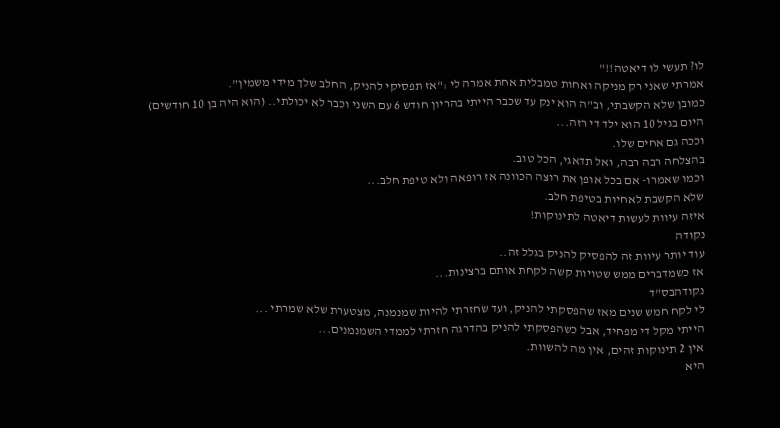לו? תעשי לו דיאטה!!"
אמרתי שאני רק מניקה ואחות טמבלית אחת אמרה לי :"אז תפסיקי להניק, החלב שלך מידי משמין".
כמובן שלא הקשבתי, וב"ה הוא ינק עד שכבר הייתי בהריון חודש 6 עם השני וכבר לא יכולתי.. (הוא היה בן 10 חודשים)
היום בגיל 10 הוא ילד די רזה...
וככה גם אחים שלו.
בהצלחה רבה רבה, ואל תדאגי, הכל טוב.
וכמו שאמרו- אם בכל אופן את רוצה הכוונה אז רופאה ולא טיפת חלב...
שלא הקשבת לאחיות בטיפת חלב.
איזה עיוות לעשות דיאטה לתינוקות!
נקודה
עוד יותר עיוות זה להפסיק להניק בגלל זה..
אז כשמדברים ממש שטויות קשה לקחת אותם ברצינות...
נקודהבס"ד
לי לקח חמש שנים מאז שהפסקתי להניק, ועד שחזרתי להיות שמנמנה, מצטערת שלא שמרתי ...
הייתי מקל די מפחיד, אבל כשהפסקתי להניק בהדרגה חזרתי לממדי השמנמנים...
אין 2 תינוקות זהים, אין מה להשוות.
היא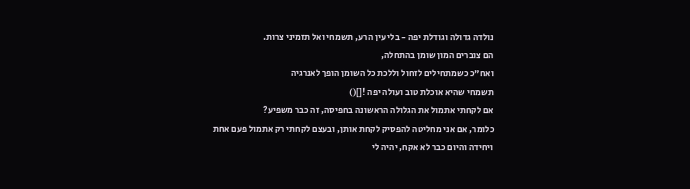נולדה גדולה וגודלת יפה - בלי עין הרע, תשמחי ואל תזמיני צרות.
הם צוברים המון שומן בהתחלה,
ואח"כ כשמתחילים לזחול וללכת כל השומן הופך לאנרגיה
תשמחי שהיא אוכלת טוב ועולה יפה ![]()
אם לקחתי אתמול את הגלולה הראשונה בחפיסה, זה כבר משפיע?
כלומר, אם אני מחליטה להפסיק לקחת אותן, ובעצם לקחתי רק אתמול פעם אחת ויחידה והיום כבר לא אקח, יהיה לי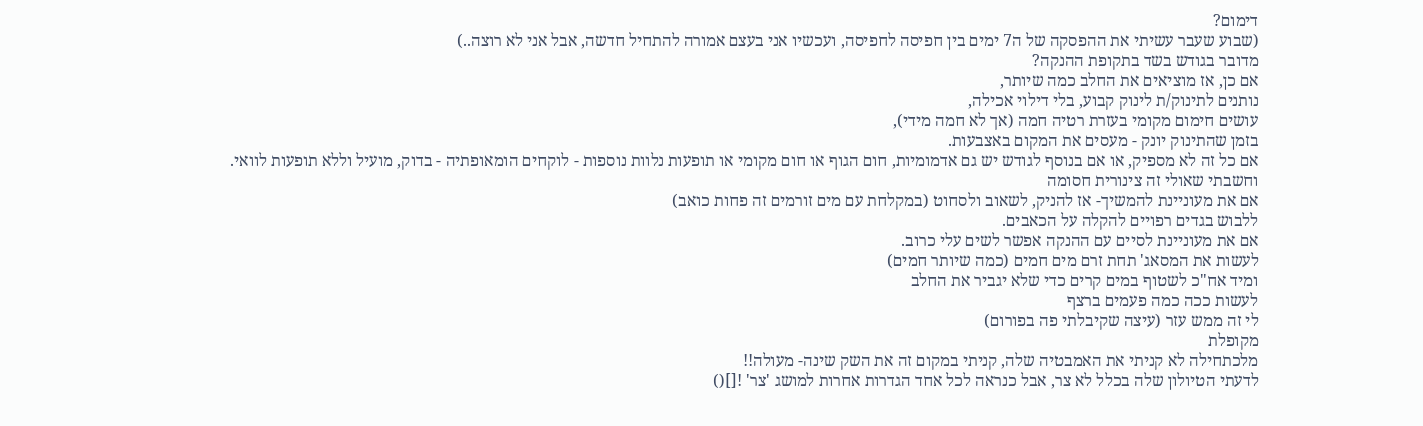דימום?
(שבוע שעבר עשיתי את ההפסקה של ה7 ימים בין חפיסה לחפיסה, ועכשיו אני בעצם אמורה להתחיל חדשה, אבל אני לא רוצה..)
מדובר בגודש בשד בתקופת ההנקה?
אם כן, אז מוציאים את החלב כמה שיותר,
נותנים לתינוק/ת לינוק קבוע, בלי דילוי אכילה,
עושים חימום מקומי בעזרת רטיה חמה (אך לא חמה מידי),
בזמן שהתינוק יונק - מעסים את המקום באצבעות.
אם כל זה לא מספיק, או אם בנוסף לגודש יש גם אדמומיות, חום הגוף או חום מקומי או תופעות נלוות נוספות - לוקחים הומאופתיה - בדוק, מועיל וללא תופעות לוואי.
וחשבתי שאולי זה צינורית חסומה
אם את מעוניינת להמשיך- אז להניק, לשאוב ולסחוט (במקלחת עם מים זורמים זה פחות כואב)
ללבוש בגדים רפויים להקלה על הכאבים.
אם את מעוניינת לסיים עם ההנקה אפשר לשים עלי כרוב.
לעשות את המסאג' תחת זרם מים חמים (כמה שיותר חמים)
ומיד אח"כ לשטוף במים קרים כדי שלא יגביר את החלב
לעשות ככה כמה פעמים ברצף
לי זה ממש עזר (עיצה שקיבלתי פה בפורום)
מקופלת
מלכתחילה לא קניתי את האמבטיה שלה, קניתי במקום זה את השק שינה- מעולה!!
לדעתי הטיולון שלה בכלל לא צר, אבל כנראה לכל אחד הגדרות אחרות למושג 'צר' ![]()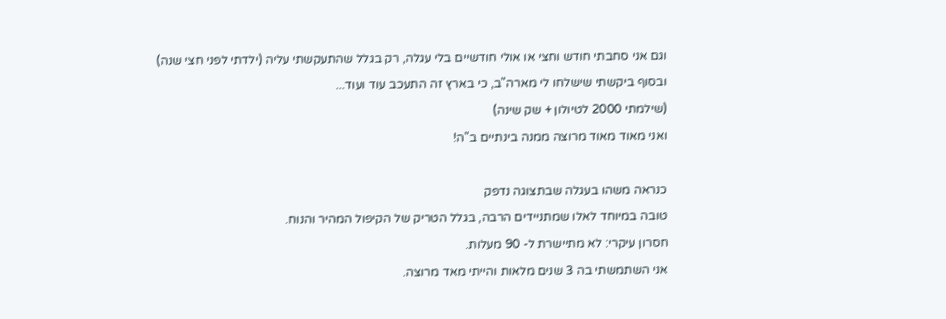וגם אני סחבתי חודש וחצי או אולי חודשיים בלי עגלה, רק בגלל שהתעקשתי עליה (ילדתי לפני חצי שנה)
ובסוף ביקשתי שישלחו לי מארה"ב, כי בארץ זה התעכב עוד ועוד...
(שילמתי 2000 לטיולון + שק שינה)
ואני מאוד מאוד מרוצה ממנה בינתיים ב"ה!

כנראה משהו בעגלה שבתצוגה נדפק
טובה במיוחד לאלו שמתניידים הרבה, בגלל הטריק של הקיפול המהיר והנוח.
חסרון עיקרי: לא מתיישרת ל- 90 מעלות.
אני השתמשתי בה 3 שנים מלאות והייתי מאד מרוצה.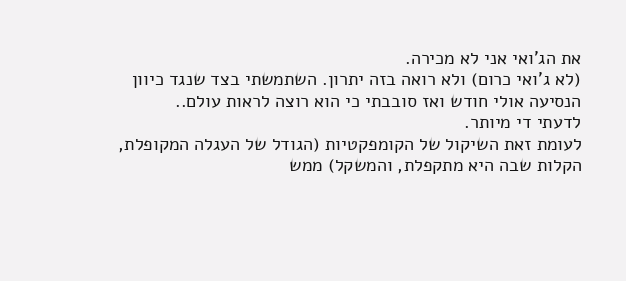את הג'ואי אני לא מכירה.
(לא ג'ואי כרום) ולא רואה בזה יתרון. השתמשתי בצד שנגד כיוון הנסיעה אולי חודש ואז סובבתי כי הוא רוצה לראות עולם..
לדעתי די מיותר.
לעומת זאת השיקול של הקומפקטיות (הגודל של העגלה המקופלת, הקלות שבה היא מתקפלת, והמשקל) ממש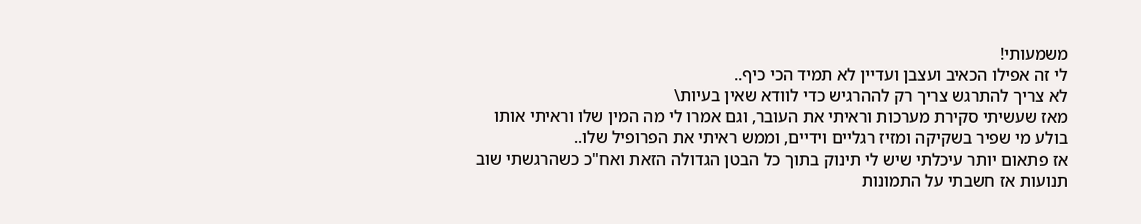משמעותי!
לי זה אפילו הכאיב ועצבן ועדיין לא תמיד הכי כיף..
לא צריך להתרגש צריך רק לההרגיש כדי לוודא שאין בעיות\
מאז שעשיתי סקירת מערכות וראיתי את העובר, וגם אמרו לי מה המין שלו וראיתי אותו בולע מי שפיר בשקיקה ומזיז רגליים וידיים, וממש ראיתי את הפרופיל שלו..
אז פתאום יותר עיכלתי שיש לי תינוק בתוך כל הבטן הגדולה הזאת ואח"כ כשהרגשתי שוב תנועות אז חשבתי על התמונות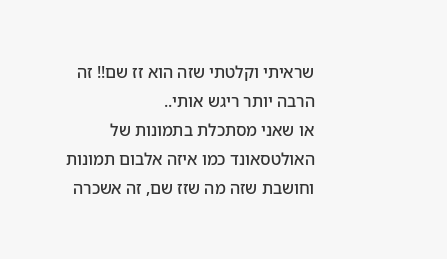שראיתי וקלטתי שזה הוא זז שם!! זה הרבה יותר ריגש אותי..
או שאני מסתכלת בתמונות של האולטסאונד כמו איזה אלבום תמונות וחושבת שזה מה שזז שם, זה אשכרה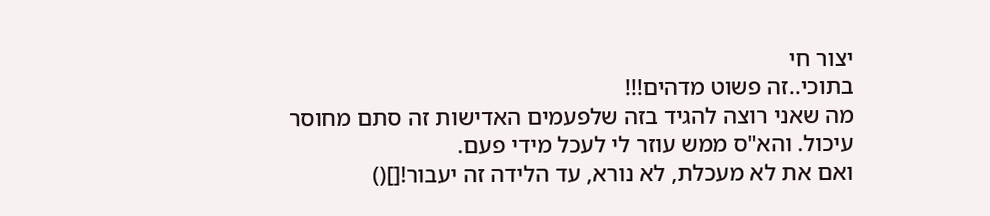יצור חי
בתוכי..זה פשוט מדהים!!!
מה שאני רוצה להגיד בזה שלפעמים האדישות זה סתם מחוסר עיכול. והא"ס ממש עוזר לי לעכל מידי פעם.
ואם את לא מעכלת, לא נורא, עד הלידה זה יעבור![]()